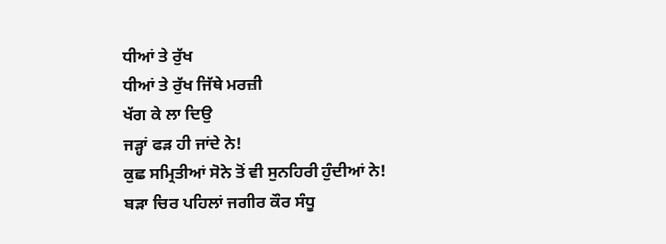ਧੀਆਂ ਤੇ ਰੁੱਖ
ਧੀਆਂ ਤੇ ਰੁੱਖ ਜਿੱਥੇ ਮਰਜ਼ੀ
ਖੱਗ ਕੇ ਲਾ ਦਿਉ
ਜੜ੍ਹਾਂ ਫੜ ਹੀ ਜਾਂਦੇ ਨੇ!
ਕੁਛ ਸਮ੍ਰਿਤੀਆਂ ਸੋਨੇ ਤੋਂ ਵੀ ਸੁਨਹਿਰੀ ਹੁੰਦੀਆਂ ਨੇ! ਬੜਾ ਚਿਰ ਪਹਿਲਾਂ ਜਗੀਰ ਕੌਰ ਸੰਧੂ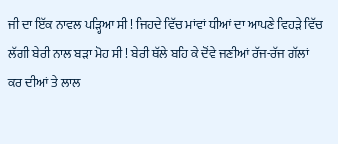ਜੀ ਦਾ ਇੱਕ ਨਾਵਲ ਪੜ੍ਹਿਆ ਸੀ ! ਜਿਹਦੇ ਵਿੱਚ ਮਾਂਵਾਂ ਧੀਆਂ ਦਾ ਆਪਣੇ ਵਿਹੜੇ ਵਿੱਚ ਲੱਗੀ ਬੇਰੀ ਨਾਲ ਬੜਾ ਮੋਹ ਸੀ ! ਬੇਰੀ ਥੱਲੇ ਬਹਿ ਕੇ ਦੋਂਵੇ ਜਣੀਆਂ ਰੱਜ-ਰੱਜ ਗੱਲਾਂ ਕਰ ਦੀਆਂ ਤੇ ਲਾਲ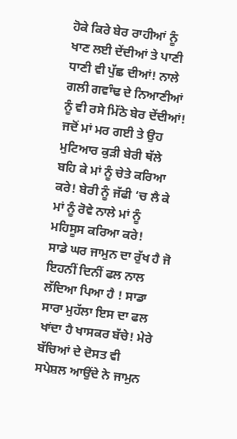ਹੋਕੇ ਕਿਰੇ ਬੇਰ ਰਾਹੀਆਂ ਨੂੰ ਖਾਣ ਲਈ ਦੇਂਦੀਆਂ ਤੇ ਪਾਣੀ ਧਾਣੀ ਵੀ ਪੁੱਛ ਦੀਆਂ! ਨਾਲੇ ਗਲੀ ਗਵਾੰਢ ਦੇ ਨਿਆਣੀਆਂ ਨੂੰ ਵੀ ਰਸੇ ਮਿੱਠੇ ਬੇਰ ਦੇਂਦੀਆਂ! ਜਦੋਂ ਮਾਂ ਮਰ ਗਈ ਤੇ ਉਹ ਮੁਟਿਆਰ ਕੁੜੀ ਬੇਰੀ ਥੱਲੇ ਬਹਿ ਕੇ ਮਾਂ ਨੂੰ ਚੇਤੇ ਕਰਿਆ ਕਰੇ! ਬੇਰੀ ਨੂੰ ਜੱਫੀ ‘ਚ ਲੈ ਕੇ ਮਾਂ ਨੂੰ ਰੋਵੇ ਨਾਲੇ ਮਾਂ ਨੂੰ ਮਹਿਸੂਸ ਕਰਿਆ ਕਰੇ!
ਸਾਡੇ ਘਰ ਜਾਮੁਨ ਦਾ ਰੁੱਖ ਹੈ ਜੋ ਇਹਨੀਂ ਦਿਨੀਂ ਫਲ ਨਾਲ ਲੱਦਿਆ ਪਿਆ ਹੈ ! ਸਾਡਾ ਸਾਰਾ ਮੁਹੱਲਾ ਇਸ ਦਾ ਫਲ ਖਾਂਦਾ ਹੈ ਖਾਸਕਰ ਬੱਚੇ! ਮੇਰੇ ਬੱਚਿਆਂ ਦੇ ਦੋਸਤ ਵੀ
ਸਪੇਸ਼ਲ ਆਉਂਦੇ ਨੇ ਜਾਮੁਨ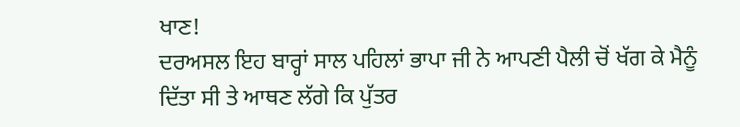ਖਾਣ!
ਦਰਅਸਲ ਇਹ ਬਾਰ੍ਹਾਂ ਸਾਲ ਪਹਿਲਾਂ ਭਾਪਾ ਜੀ ਨੇ ਆਪਣੀ ਪੈਲੀ ਚੋਂ ਖੱਗ ਕੇ ਮੈਨੂੰ ਦਿੱਤਾ ਸੀ ਤੇ ਆਥਣ ਲੱਗੇ ਕਿ ਪੁੱਤਰ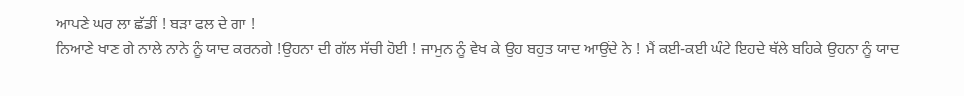ਆਪਣੇ ਘਰ ਲਾ ਛੱਡੀਂ ! ਬੜਾ ਫਲ ਦੇ ਗਾ !
ਨਿਆਣੇ ਖਾਣ ਗੇ ਨਾਲੇ ਨਾਨੇ ਨੂੰ ਯਾਦ ਕਰਨਗੇ !ਉਹਨਾ ਦੀ ਗੱਲ ਸੱਚੀ ਹੋਈ ! ਜਾਮੁਨ ਨੂੰ ਵੇਖ ਕੇ ਉਹ ਬਹੁਤ ਯਾਦ ਆਉਂਦੇ ਨੇ ! ਮੈਂ ਕਈ-ਕਈ ਘੰਟੇ ਇਹਦੇ ਥੱਲੇ ਬਹਿਕੇ ਉਹਨਾ ਨੂੰ ਯਾਦ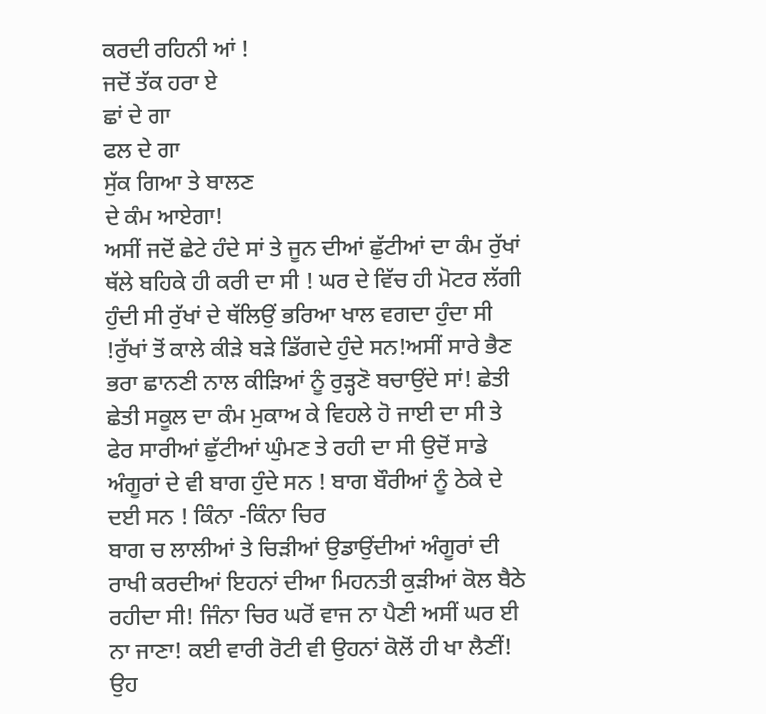ਕਰਦੀ ਰਹਿਨੀ ਆਂ !
ਜਦੋਂ ਤੱਕ ਹਰਾ ਏ
ਛਾਂ ਦੇ ਗਾ
ਫਲ ਦੇ ਗਾ
ਸੁੱਕ ਗਿਆ ਤੇ ਬਾਲਣ
ਦੇ ਕੰਮ ਆਏਗਾ!
ਅਸੀਂ ਜਦੋਂ ਛੇਟੇ ਹੰਦੇ ਸਾਂ ਤੇ ਜੂਨ ਦੀਆਂ ਛੁੱਟੀਆਂ ਦਾ ਕੰਮ ਰੁੱਖਾਂ ਥੱਲੇ ਬਹਿਕੇ ਹੀ ਕਰੀ ਦਾ ਸੀ ! ਘਰ ਦੇ ਵਿੱਚ ਹੀ ਮੋਟਰ ਲੱਗੀ ਹੁੰਦੀ ਸੀ ਰੁੱਖਾਂ ਦੇ ਥੱਲਿਉਂ ਭਰਿਆ ਖਾਲ ਵਗਦਾ ਹੁੰਦਾ ਸੀ !ਰੁੱਖਾਂ ਤੋਂ ਕਾਲੇ ਕੀੜੇ ਬੜੇ ਡਿੱਗਦੇ ਹੁੰਦੇ ਸਨ!ਅਸੀਂ ਸਾਰੇ ਭੈਣ ਭਰਾ ਛਾਨਣੀ ਨਾਲ ਕੀੜਿਆਂ ਨੂੰ ਰੁੜ੍ਹਣੋ ਬਚਾਉਂਦੇ ਸਾਂ! ਛੇਤੀ ਛੇਤੀ ਸਕੂਲ ਦਾ ਕੰਮ ਮੁਕਾਅ ਕੇ ਵਿਹਲੇ ਹੋ ਜਾਈ ਦਾ ਸੀ ਤੇ ਫੇਰ ਸਾਰੀਆਂ ਛੁੱਟੀਆਂ ਘੁੰਮਣ ਤੇ ਰਹੀ ਦਾ ਸੀ ਉਦੋਂ ਸਾਡੇ ਅੰਗੂਰਾਂ ਦੇ ਵੀ ਬਾਗ ਹੁੰਦੇ ਸਨ ! ਬਾਗ ਬੌਰੀਆਂ ਨੂੰ ਠੇਕੇ ਦੇ ਦਈ ਸਨ ! ਕਿੰਨਾ -ਕਿੰਨਾ ਚਿਰ
ਬਾਗ ਚ ਲਾਲੀਆਂ ਤੇ ਚਿੜੀਆਂ ਉਡਾਉਂਦੀਆਂ ਅੰਗੂਰਾਂ ਦੀ ਰਾਖੀ ਕਰਦੀਆਂ ਇਹਨਾਂ ਦੀਆ ਮਿਹਨਤੀ ਕੁੜੀਆਂ ਕੋਲ ਬੈਠੇ ਰਹੀਦਾ ਸੀ! ਜਿੰਨਾ ਚਿਰ ਘਰੋਂ ਵਾਜ ਨਾ ਪੈਣੀ ਅਸੀਂ ਘਰ ਈ ਨਾ ਜਾਣਾ! ਕਈ ਵਾਰੀ ਰੋਟੀ ਵੀ ਉਹਨਾਂ ਕੋਲੋਂ ਹੀ ਖਾ ਲੈਣੀਂ! ਉਹ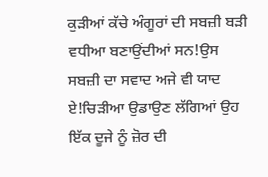ਕੁੜੀਆਂ ਕੱਚੇ ਅੰਗੂਰਾਂ ਦੀ ਸਬਜ਼ੀ ਬੜੀ ਵਧੀਆ ਬਣਾਉਂਦੀਆਂ ਸਨ!ਉਸ ਸਬਜ਼ੀ ਦਾ ਸਵਾਦ ਅਜੇ ਵੀ ਯਾਦ ਏ!ਚਿੜੀਆ ਉਡਾਉਣ ਲੱਗਿਆਂ ਉਹ ਇੱਕ ਦੂਜੇ ਨੂੰ ਜ਼ੋਰ ਦੀ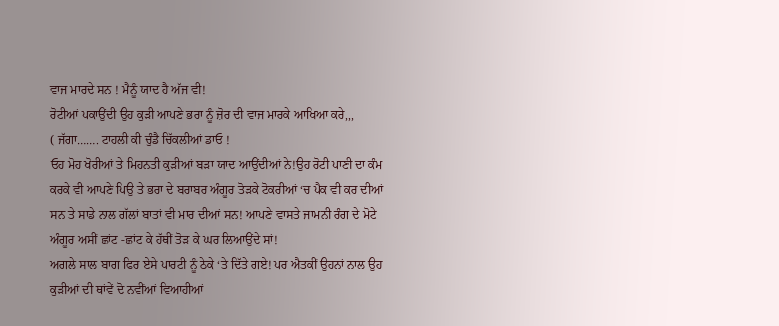ਵਾਜ ਮਾਰਦੇ ਸਨ ! ਮੈਨੂੰ ਯਾਦ ਹੈ ਅੱਜ ਵੀ!
ਰੋਟੀਆਂ ਪਕਾਉਂਦੀ ਉਹ ਕੁੜੀ ਆਪਣੇ ਭਰਾ ਨੂੰ ਜ਼ੋਰ ਦੀ ਵਾਜ ਮਾਰਕੇ ਆਖਿਆ ਕਰੇ,,,
( ਜੱਗਾ……. ਟਾਹਲੀ ਕੀ ਚੁੰਡੈ ਚਿੱਕਲੀਆਂ ਡਾਓ !
ਓਹ ਮੋਹ ਖੋਰੀਆਂ ਤੇ ਮਿਹਨਤੀ ਕੁੜੀਆਂ ਬੜਾ ਯਾਦ ਆਉਂਦੀਆਂ ਨੇ!ਉਹ ਰੋਟੀ ਪਾਣੀ ਦਾ ਕੰਮ ਕਰਕੇ ਵੀ ਆਪਣੇ ਪਿਉ ਤੇ ਭਰਾ ਦੇ ਬਰਾਬਰ ਅੰਗੂਰ ਤੋੜਕੇ ਟੋਕਰੀਆਂ ‘ਚ ਪੈਕ ਵੀ ਕਰ ਦੀਆਂ ਸਨ ਤੇ ਸਾਡੇ ਨਾਲ ਗੱਲਾਂ ਬਾਤਾਂ ਵੀ ਮਾਰ ਦੀਆਂ ਸਨ! ਆਪਣੇ ਵਾਸਤੇ ਜਾਮਨੀ ਰੰਗ ਦੇ ਮੋਟੇ ਅੰਗੂਰ ਅਸੀਂ ਛਾਂਟ -ਛਾਂਟ ਕੇ ਹੱਥੀਂ ਤੋੜ ਕੇ ਘਰ ਲਿਆਉਂਦੇ ਸਾਂ!
ਅਗਲੇ ਸਾਲ ਬਾਗ ਫਿਰ ਏਸੇ ਪਾਰਟੀ ਨੂੰ ਠੇਕੇ ‘ਤੇ ਦਿੱਤੇ ਗਏ! ਪਰ ਐਤਕੀਂ ਉਹਨਾਂ ਨਾਲ ਉਹ ਕੁੜੀਆਂ ਦੀ ਥਾਂਵੇਂ ਦੋ ਨਵੀਂਆਂ ਵਿਆਹੀਆਂ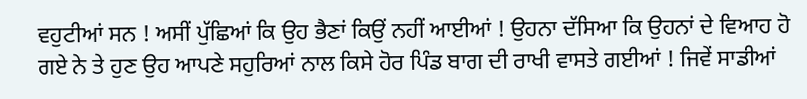ਵਹੁਟੀਆਂ ਸਨ ! ਅਸੀਂ ਪੁੱਛਿਆਂ ਕਿ ਉਹ ਭੈਣਾਂ ਕਿਉਂ ਨਹੀਂ ਆਈਆਂ ! ਉਹਨਾ ਦੱਸਿਆ ਕਿ ਉਹਨਾਂ ਦੇ ਵਿਆਹ ਹੋ ਗਏ ਨੇ ਤੇ ਹੁਣ ਉਹ ਆਪਣੇ ਸਹੁਰਿਆਂ ਨਾਲ ਕਿਸੇ ਹੋਰ ਪਿੰਡ ਬਾਗ ਦੀ ਰਾਖੀ ਵਾਸਤੇ ਗਈਆਂ ! ਜਿਵੇਂ ਸਾਡੀਆਂ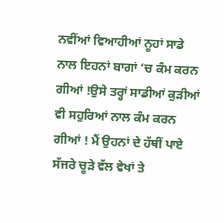ਨਵੀਂਆਂ ਵਿਆਹੀਆਂ ਨੂਹਾਂ ਸਾਡੇ ਨਾਲ ਇਹਨਾਂ ਬਾਗਾਂ ‘ਚ ਕੰਮ ਕਰਨ ਗੀਆਂ !ਉਸੇ ਤਰ੍ਹਾਂ ਸਾਡੀਆਂ ਕੁੜੀਆਂ ਵੀ ਸਹੁਰਿਆਂ ਨਾਲ ਕੰਮ ਕਰਨ ਗੀਆਂ ! ਮੈਂ ਉਹਨਾਂ ਦੇ ਹੱਥੀਂ ਪਾਏ ਸੱਜਰੇ ਚੂੜੇ ਵੱਲ ਵੇਖਾਂ ਤੇ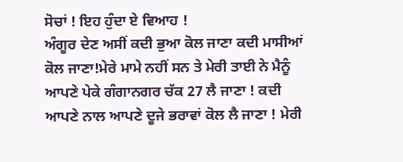ਸੋਚਾਂ ! ਇਹ ਹੁੰਦਾ ਏ ਵਿਆਹ !
ਅੰਗੂਰ ਦੇਣ ਅਸੀਂ ਕਦੀ ਭੁਆ ਕੋਲ ਜਾਣਾ ਕਦੀ ਮਾਸੀਆਂ ਕੋਲ ਜਾਣਾ!ਮੇਰੇ ਮਾਮੇ ਨਹੀਂ ਸਨ ਤੇ ਮੇਰੀ ਤਾਈ ਨੇ ਮੈਨੂੰ ਆਪਣੇ ਪੇਕੇ ਗੰਗਾਨਗਰ ਚੱਕ 27 ਲੈ ਜਾਣਾ ! ਕਦੀ ਆਪਣੇ ਨਾਲ ਆਪਣੇ ਦੂਜੇ ਭਰਾਵਾਂ ਕੋਲ ਲੈ ਜਾਣਾ ! ਮੇਰੀ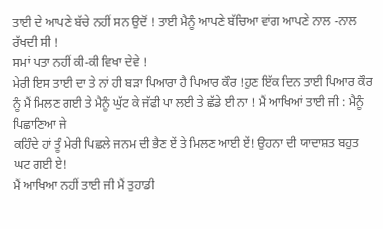ਤਾਈ ਦੇ ਆਪਣੇ ਬੱਚੇ ਨਹੀਂ ਸਨ ਉਦੋਂ ! ਤਾਈ ਮੈਨੂੰ ਆਪਣੇ ਬੱਚਿਆ ਵਾਂਗ ਆਪਣੇ ਨਾਲ -ਨਾਲ ਰੱਖਦੀ ਸੀ !
ਸਮਾਂ ਪਤਾ ਨਹੀਂ ਕੀ-ਕੀ ਵਿਖਾ ਦੇਵੇ !
ਮੇਰੀ ਇਸ ਤਾਈ ਦਾ ਤੇ ਨਾਂ ਹੀ ਬੜਾ ਪਿਆਰਾ ਹੈ ਪਿਆਰ ਕੌਰ !ਹੁਣ ਇੱਕ ਦਿਨ ਤਾਈ ਪਿਆਰ ਕੌਰ ਨੂੰ ਮੈਂ ਮਿਲਣ ਗਈ ਤੇ ਮੈਨੂੰ ਘੁੱਟ ਕੇ ਜੱਫੀ ਪਾ ਲਈ ਤੇ ਛੱਡੇ ਈ ਨਾ ! ਮੈਂ ਆਖਿਆਂ ਤਾਈ ਜੀ : ਮੈਨੂੰ ਪਿਛਾਣਿਆ ਜੇ
ਕਹਿੰਦੇ ਹਾਂ ਤੂੰ ਮੇਰੀ ਪਿਛਲੇ ਜਨਮ ਦੀ ਭੈਣ ਏਂ ਤੇ ਮਿਲਣ ਆਈ ਏਂ! ਉਹਨਾ ਦੀ ਯਾਦਾਸ਼ਤ ਬਹੁਤ ਘਟ ਗਈ ਏ!
ਮੈਂ ਆਖਿਆ ਨਹੀਂ ਤਾਈ ਜੀ ਮੈਂ ਤੁਹਾਡੀ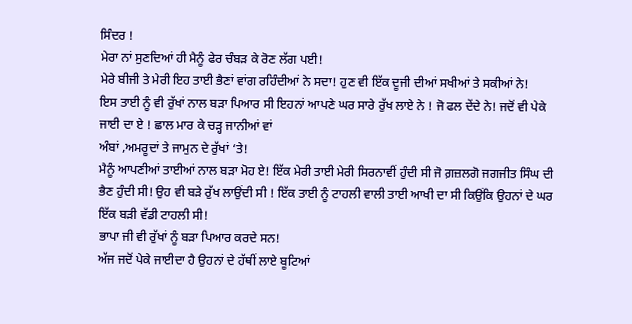ਸਿੰਦਰ !
ਮੇਰਾ ਨਾਂ ਸੁਣਦਿਆਂ ਹੀ ਮੈਨੂੰ ਫੇਰ ਚੰਬੜ ਕੇ ਰੋਣ ਲੱਗ ਪਈ!
ਮੇਰੇ ਬੀਜੀ ਤੇ ਮੇਰੀ ਇਹ ਤਾਈ ਭੈਣਾਂ ਵਾਂਗ ਰਹਿੰਦੀਆਂ ਨੇ ਸਦਾ! ਹੁਣ ਵੀ ਇੱਕ ਦੂਜੀ ਦੀਆਂ ਸਖੀਆਂ ਤੇ ਸਕੀਆਂ ਨੇ!
ਇਸ ਤਾਈ ਨੂੰ ਵੀ ਰੁੱਖਾਂ ਨਾਲ ਬੜਾ ਪਿਆਰ ਸੀ ਇਹਨਾਂ ਆਪਣੇ ਘਰ ਸਾਰੇ ਰੁੱਖ ਲਾਏ ਨੇ ! ਜੋ ਫਲ ਦੇਂਦੇ ਨੇ! ਜਦੋਂ ਵੀ ਪੇਕੇ ਜਾਈ ਦਾ ਏ ! ਛਾਲ ਮਾਰ ਕੇ ਚੜ੍ਹ ਜਾਨੀਆਂ ਵਾਂ
ਅੰਬਾਂ ,ਅਮਰੂਦਾਂ ਤੇ ਜਾਮੁਨ ਦੇ ਰੁੱਖਾਂ ‘ਤੇ!
ਮੈਨੂੰ ਆਪਣੀਆਂ ਤਾਈਆਂ ਨਾਲ ਬੜਾ ਮੋਹ ਏ! ਇੱਕ ਮੇਰੀ ਤਾਈ ਮੇਰੀ ਸਿਰਨਾਵੀਂ ਹੁੰਦੀ ਸੀ ਜੋ ਗ਼ਜ਼ਲਗੋ ਜਗਜੀਤ ਸਿੰਘ ਦੀ ਭੈਣ ਹੁੰਦੀ ਸੀ! ਉਹ ਵੀ ਬੜੇ ਰੁੱਖ ਲਾਉਂਦੀ ਸੀ ! ਇੱਕ ਤਾਈ ਨੂੰ ਟਾਹਲੀ ਵਾਲੀ ਤਾਈ ਆਖੀ ਦਾ ਸੀ ਕਿਉਂਕਿ ਉਹਨਾਂ ਦੇ ਘਰ ਇੱਕ ਬੜੀ ਵੱਡੀ ਟਾਹਲੀ ਸੀ!
ਭਾਪਾ ਜੀ ਵੀ ਰੁੱਖਾਂ ਨੂੰ ਬੜਾ ਪਿਆਰ ਕਰਦੇ ਸਨ!
ਅੱਜ ਜਦੋਂ ਪੇਕੇ ਜਾਈਦਾ ਹੈ ਉਹਨਾਂ ਦੇ ਹੱਥੀਂ ਲਾਏ ਬੂਟਿਆਂ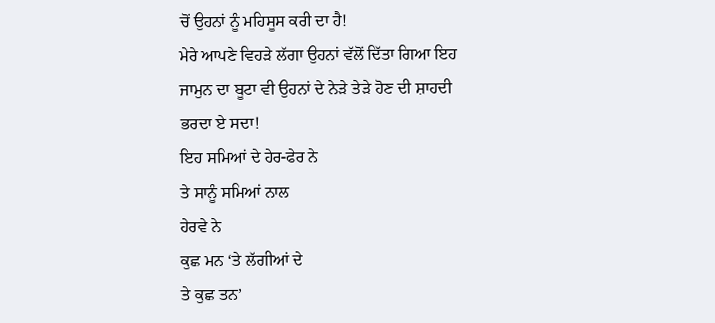ਚੋਂ ਉਹਨਾਂ ਨੂੰ ਮਹਿਸੂਸ ਕਰੀ ਦਾ ਹੈ!
ਮੇਰੇ ਆਪਣੇ ਵਿਹੜੇ ਲੱਗਾ ਉਹਨਾਂ ਵੱਲੋਂ ਦਿੱਤਾ ਗਿਆ ਇਹ ਜਾਮੁਨ ਦਾ ਬੂਟਾ ਵੀ ਉਹਨਾਂ ਦੇ ਨੇੜੇ ਤੇੜੇ ਹੋਣ ਦੀ ਸ਼ਾਹਦੀ ਭਰਦਾ ਏ ਸਦਾ!
ਇਹ ਸਮਿਆਂ ਦੇ ਹੇਰ-ਫੇਰ ਨੇ
ਤੇ ਸਾਨੂੰ ਸਮਿਆਂ ਨਾਲ
ਹੇਰਵੇ ਨੇ
ਕੁਛ ਮਨ ‘ਤੇ ਲੱਗੀਆਂ ਦੇ
ਤੇ ਕੁਛ ਤਨ’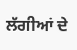ਲੱਗੀਆਂ ਦੇ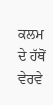ਕਲਮ ਦੇ ਹੱਥੋਂ
ਵੇਰਵੇ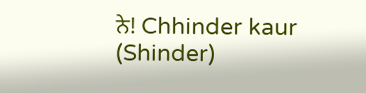ਨੇ! Chhinder kaur (Shinder)